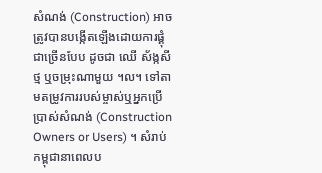សំណង់ (Construction) អាចត្រូវបានបង្កើតឡើងដោយការផ្គុំជាច្រើនបែប ដូចជា ឈើ ស័ង្កសី ថ្ម ឬចម្រុះណាមួយ ។ល។ ទៅតាមតម្រូវការរបស់ម្ចាស់ឬអ្នកប្រើប្រាស់សំណង់ (Construction Owners or Users) ។ សំរាប់កម្ពុជានាពេលប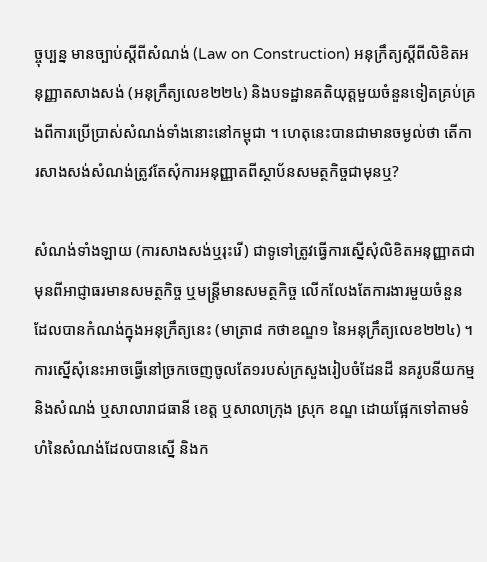ច្ចុប្បន្ន មានច្បាប់ស្តីពីសំណង់ (Law on Construction) អនុក្រឹត្យស្តីពីលិខិតអនុញ្ញាតសាងសង់ (អនុក្រឹត្យលេខ២២៤) និងបទដ្ឋានគតិយុត្តមួយចំនួនទៀតគ្រប់គ្រងពីការប្រើប្រាស់សំណង់ទាំងនោះនៅកម្ពុជា ។ ហេតុនេះបានជាមានចម្ងល់ថា តើការសាងសង់សំណង់ត្រូវតែសុំការអនុញ្ញាតពីស្ថាប័នសមត្ថកិច្ចជាមុនឬ?

សំណង់ទាំងឡាយ (ការសាងសង់ឬរុះរើ) ជាទូទៅត្រូវធ្វើការស្នើសុំលិខិតអនុញ្ញាតជាមុនពីអាជ្ញាធរមានសមត្ថកិច្ច ឬមន្ត្រីមានសមត្ថកិច្ច លើកលែងតែការងារមួយចំនួនដែលបានកំណង់ក្នុងអនុក្រឹត្យនេះ (មាត្រា៨ កថាខណ្ឌ១ នៃអនុក្រឹត្យលេខ២២៤) ។ ការស្នើសុំនេះអាចធ្វើនៅច្រកចេញចូលតែ១របស់ក្រសួងរៀបចំដែនដី នគរូបនីយកម្ម និងសំណង់ ឬសាលារាជធានី ខេត្ត ឬសាលាក្រុង ស្រុក ខណ្ឌ ដោយផ្អែកទៅតាមទំហំនៃសំណង់ដែលបានស្នើ និងក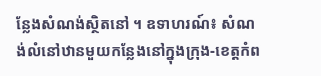ន្លែងសំណង់ស្ថិតនៅ ។ ឧទាហរណ៍៖ សំណង់លំនៅឋានមួយកន្លែងនៅក្នុងក្រុង-ខេត្តកំព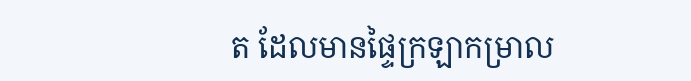ត ដែលមានផ្ទៃក្រឡាកម្រាល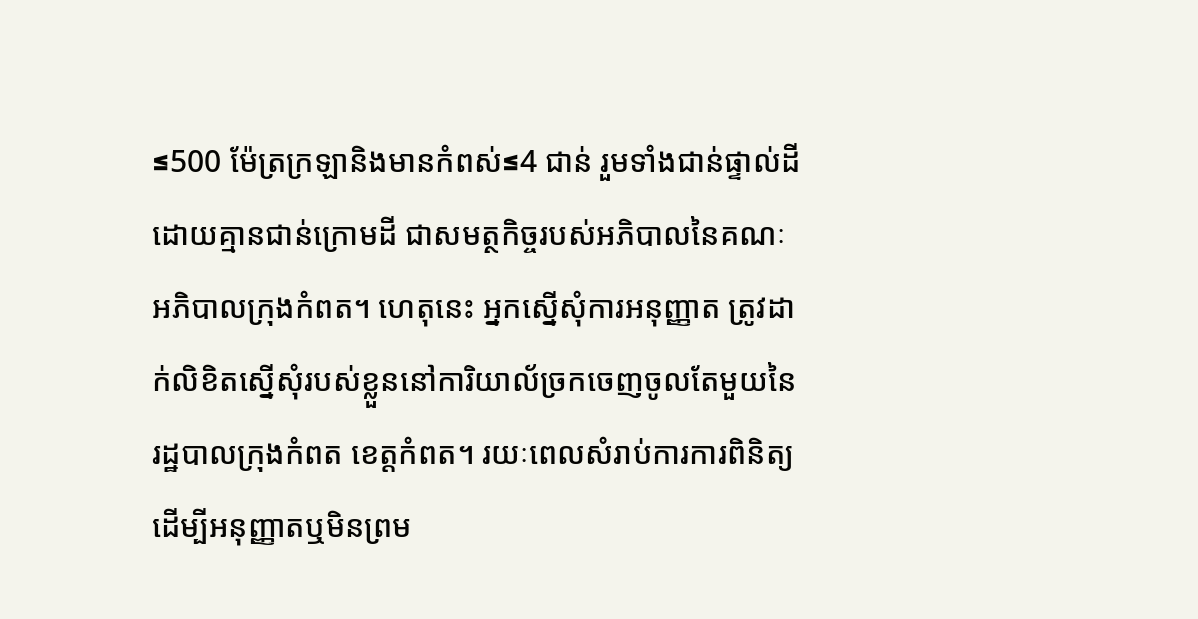≤500 ម៉ែត្រក្រឡានិងមានកំពស់≤4 ជាន់ រួមទាំងជាន់ផ្ទាល់ដី ដោយគ្មានជាន់ក្រោមដី ជាសមត្ថកិច្ចរបស់អភិបាលនៃគណៈអភិបាលក្រុងកំពត។ ហេតុនេះ អ្នកស្នើសុំការអនុញ្ញាត ត្រូវដាក់លិខិតស្នើសុំរបស់ខ្លួននៅការិយាល័ច្រកចេញចូលតែមួយនៃរដ្ឋបាលក្រុងកំពត ខេត្តកំពត។ រយៈពេលសំរាប់ការការពិនិត្យដើម្បីអនុញ្ញាតឬមិនព្រម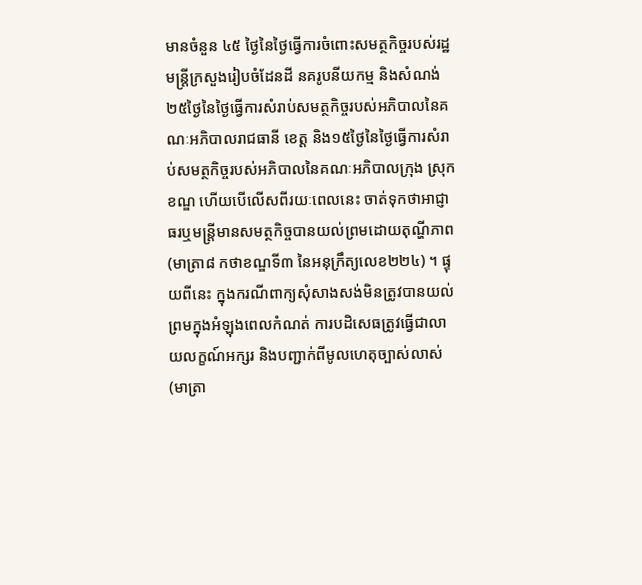មានចំនួន ៤៥ ថ្ងៃនៃថ្ងៃធ្វើការចំពោះសមត្ថកិច្ចរបស់រដ្ឋមន្ត្រីក្រសួងរៀបចំដែនដី នគរូបនីយកម្ម និងសំណង់ ២៥ថ្ងៃនៃថ្ងៃធ្វើការសំរាប់សមត្ថកិច្ចរបស់អភិបាលនៃគណៈអភិបាលរាជធានី ខេត្ត និង១៥ថ្ងៃនៃថ្ងៃធ្វើការសំរាប់សមត្ថកិច្ចរបស់អភិបាលនៃគណៈអភិបាលក្រុង ស្រុក ខណ្ឌ ហើយបើលើសពីរយៈពេលនេះ ចាត់ទុកថាអាជ្ញាធរឬមន្ត្រីមានសមត្ថកិច្ចបានយល់ព្រមដោយតុណ្ហីភាព (មាត្រា៨ កថាខណ្ឌទី៣ នៃអនុក្រឹត្យលេខ២២៤) ។ ផ្ទុយពីនេះ ក្នុងករណីពាក្យសុំសាងសង់មិនត្រូវបានយល់ព្រមក្នុងអំឡុងពេលកំណត់ ការបដិសេធត្រូវធ្វើជាលាយលក្ខណ៍អក្សរ និងបញ្ជាក់ពីមូលហេតុច្បាស់លាស់ (មាត្រា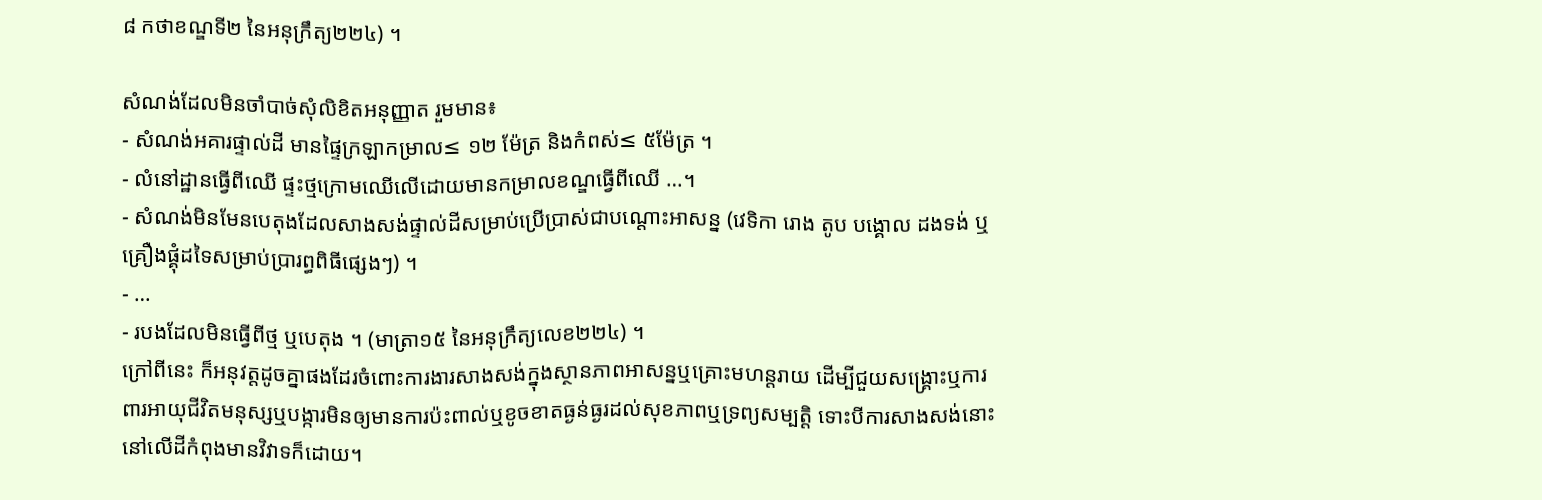៨ កថាខណ្ឌទី២ នៃអនុក្រឹត្យ២២៤) ។

សំណង់ដែលមិនចាំបាច់សុំលិខិតអនុញ្ញាត រួមមាន៖
- សំណង់អគារផ្ទាល់ដី មានផ្ទៃក្រឡាកម្រាល≤ ១២ ម៉ែត្រ និងកំពស់≤ ៥ម៉ែត្រ ។
- លំនៅដ្ឋានធ្វើពីឈើ ផ្ទះថ្មក្រោមឈើលើដោយមានកម្រាលខណ្ឌធ្វើពីឈើ …។
- សំណង់មិនមែនបេតុងដែលសាងសង់ផ្ទាល់ដីសម្រាប់ប្រើប្រាស់ជាបណ្តោះអាសន្ន (វេទិកា រោង តូប បង្គោល ដងទង់ ឬគ្រឿងផ្គុំដទៃសម្រាប់ប្រារព្ធពិធីផ្សេងៗ) ។
- …
- របងដែលមិនធ្វើពីថ្ម ឬបេតុង ។ (មាត្រា១៥ នៃអនុក្រឹត្យលេខ២២៤) ។
ក្រៅពីនេះ ក៏អនុវត្តដូចគ្នាផងដែរចំពោះការងារសាងសង់ក្នុងស្ថានភាពអាសន្នឬគ្រោះមហន្តរាយ ដើម្បីជួយសង្គ្រោះឬការពារអាយុជីវិតមនុស្សឬបង្ការមិនឲ្យមានការប៉ះពាល់ឬខូចខាតធ្ងន់ធ្ងរដល់សុខភាពឬទ្រព្យសម្បត្តិ ទោះបីការសាងសង់នោះនៅលើដីកំពុងមានវិវាទក៏ដោយ។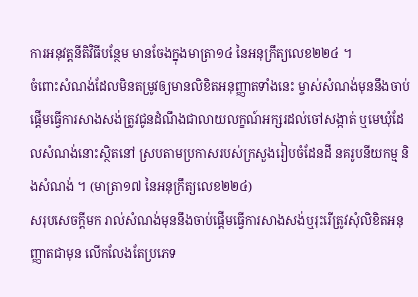ការអនុវត្តនីតិវិធីបន្ថែម មានចែងក្នុងមាត្រា១៤ នៃអនុក្រឹត្យលេខ២២៤ ។
ចំពោះសំណង់ដែលមិនតម្រូវឲ្យមានលិខិតអនុញ្ញាតទាំងនេះ ម្ចាស់សំណង់មុននឹងចាប់ផ្តើមធ្វើការសាងសង់ត្រូវជូនដំណឹងជាលាយលក្ខណ៍អក្សរដល់ចៅសង្កាត់ ឬមេឃុំដែលសំណង់នោះស្ថិតនៅ ស្របតាមប្រកាសរបស់ក្រសួងរៀបចំដែនដី នគរូបនីយកម្ម និងសំណង់ ។ (មាត្រា១៧ នៃអនុក្រឹត្យលេខ២២៤)
សរុបសេចក្តីមក រាល់សំណង់មុននឹងចាប់ផ្តើមធ្វើការសាងសង់ឬរុះរើត្រូវសុំលិខិតអនុញ្ញាតជាមុន លើកលែងតែប្រភេទ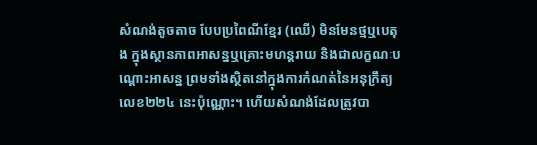សំណង់តូចតាច បែបប្រពៃណីខ្មែរ (ឈើ) មិនមែនថ្មឬបេតុង ក្នុងស្ថានភាពអាសន្នឬគ្រោះមហន្តរាយ និងជាលក្ខណៈបណ្តោះអាសន្ន ព្រមទាំងស្ថិតនៅក្នុងការកំណត់នៃអនុក្រឹត្យលេខ២២៤ នេះប៉ុណ្ណោះ។ ហើយសំណង់ដែលត្រូវបា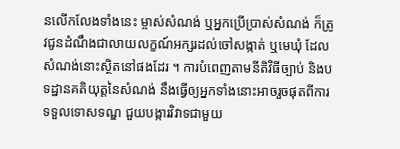នលើកលែងទាំងនេះ ម្ចាស់សំណង់ ឬអ្នកប្រើប្រាស់សំណង់ ក៏ត្រូវជូនដំណឹងជាលាយលក្ខណ៍អក្សរដល់ចៅសង្កាត់ ឬមេឃុំ ដែលសំណង់នោះស្ថិតនៅផងដែរ ។ ការបំពេញតាមនីតិវិធីច្បាប់ និងបទដ្ឋានគតិយុត្តនៃសំណង់ នឹងធ្វើឲ្យអ្នកទាំងនោះអាចរួចផុតពីការទទួលទោសទណ្ឌ ជួយបង្ការវិវាទជាមួយ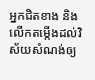អ្នកជិតខាង និងលើកតម្កើងដល់វិស័យសំណង់ឲ្យ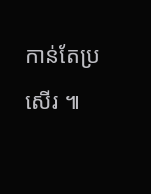កាន់តែប្រសើរ ៕